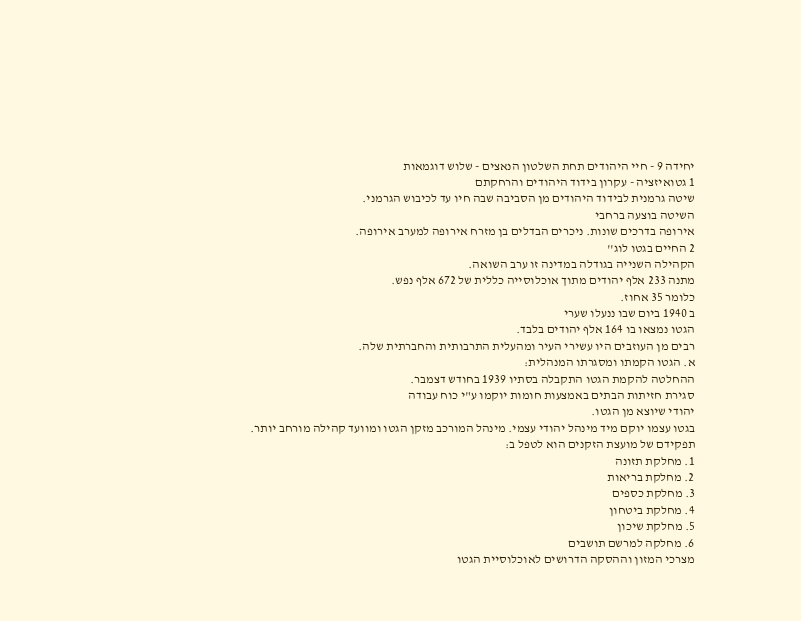יחידה 9 - חיי היהודים תחת השלטון הנאצים - שלוש דוגמאות
1 גטואיזציה - עקרון בידוד היהודים והרחקתם
שיטה גרמנית לבידוד היהודים מן הסביבה שבה חיו עד לכיבוש הגרמני.
השיטה בוצעה ברחבי
אירופה בדרכים שונות. ניכרים הבדלים בן מזרח אירופה למערב אירופה.
2 החיים בגטו לוג''
הקהילה השנייה בגודלה במדינה זו ערב השואה.
מתנה 233 אלף יהודים מתוך אוכלוסייה כללית של 672 אלף נפש.
כלומר 35 אחוז.
ב 1940 ביום שבו ננעלו שערי
הגטו נמצאו בו 164 אלף יהודים בלבד.
רבים מן העוזבים היו עשירי העיר ומהעלית התרבותית והחברתית שלה.
א. הגטו הקמתו ומסגרתו המנהלית:
ההחלטה להקמת הגטו התקבלה בסתיו 1939 בחודש דצמבר.
סגירת חזיתות הבתים באמצעות חומות יוקמו ע"י כוח עבודה
יהודי שיוצא מן הגטו.
בגטו עצמו יוקם מיד מינהל יהודי עצמי. מינהל המורכב מזקן הגטו ומוועד קהילה מורחב יותר.
תפקידם של מועצת הזקנים הוא לטפל ב:
1. מחלקת תזונה
2. מחלקת בריאות
3. מחלקת כספים
4. מחלקת ביטחון
5. מחלקת שיכון
6. מחלקה למרשם תושבים
מצרכי המזון וההסקה הדרושים לאוכלוסיית הגטו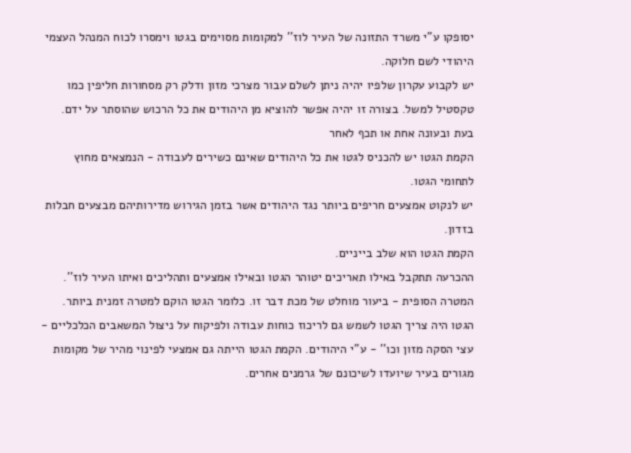יסופקו ע"י משרד התזונה של העיר לוז'' למקומות מסוימים בגטו וימסרו לכוח המנהל העצמי היהודי לשם חלוקה.
יש לקבוע עקרון שלפיו יהיה ניתן לשלם עבור מצרכי מזון ודלק רק מסחורות חליפין כמו טקסטיל למשל. בצורה זו יהיה אפשר להוציא מן היהודים את כל הרכוש שהוסתר על ידם.
בעת ובעונה אחת או תכף לאחר
הקמת הגטו יש להכניס לגטו את כל היהודים שאינם כשירים לעבודה - הנמצאים מחוץ לתחומי הגטו.
יש לנקוט אמצעים חריפים ביותר נגד היהודים אשר בזמן הגירוש מדירותיהם מבצעים חבלות בזדון.
הקמת הגטו הוא שלב בייניים.
ההכרעה תתקבל באילו תאריכים יטוהר הגטו ובאילו אמצעים ותהליכים ואיתו העיר לוז''.
המטרה הסופית - ביעור מוחלט של מכת דבר זו. כלומר הגטו הוקם למטרה זמנית ביותר.
הגטו היה צריך הגטו לשמש גם לריכוז כוחות עבודה ולפיקוח על ניצול המשאבים הכלכליים - עצי הסקה מזון וכו'' - ע"י היהודים. הקמת הגטו הייתה גם אמצעי לפינוי מהיר של מקומות מגורים בעיר שיועדו לשיכונם של גרמנים אחרים.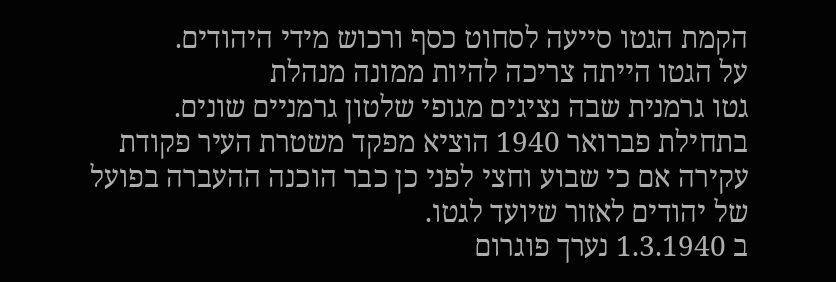הקמת הגטו סייעה לסחוט כסף ורכוש מידי היהודים.
על הגטו הייתה צריכה להיות ממונה מנהלת
גטו גרמנית שבה נציגים מגופי שלטון גרמניים שונים.
בתחילת פברואר 1940 הוציא מפקד משטרת העיר פקודת עקירה אם כי שבוע וחצי לפני כן כבר הוכנה ההעברה בפועל של יהודים לאזור שיועד לגטו.
ב 1.3.1940 נערך פוגרום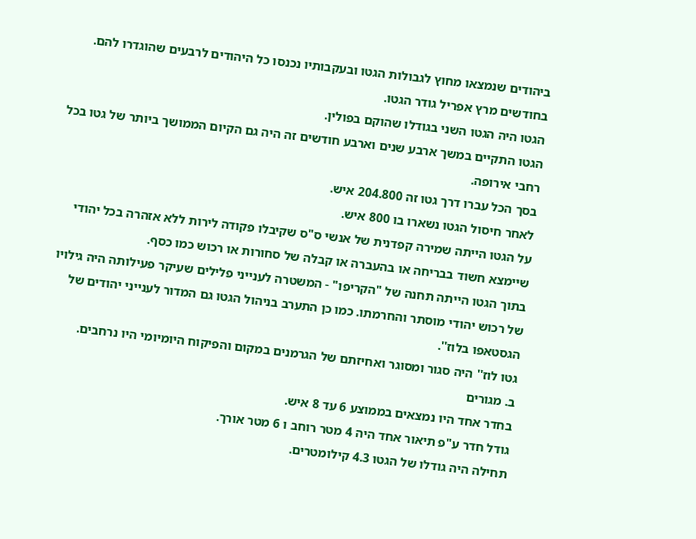ביהודים שנמצאו מחוץ לגבולות הגטו ובעקבותיו נכנסו כל היהודים לרבעים שהוגדרו להם. בחודשים מרץ אפריל גודר הגטו.
הגטו היה הגטו השני בגודלו שהוקם בפולין.
הגטו התקיים במשך ארבע שנים וארבע חודשים זה היה גם הקיום הממושך ביותר של גטו בכל רחבי אירופה.
בסך הכל עברו דרך גטו זה 204.800 איש.
לאחר חיסול הגטו נשארו בו 800 איש.
על הגטו הייתה שמירה קפדנית של אנשי ס"ס שקיבלו פקודה לירות ללא אזהרה בכל יהודי שיימצא חשוד בבריחה או בהעברה או קבלה של סחורות או רכוש כמו כסף.
בתוך הגטו הייתה תחנה של "הקריפו" - המשטרה לענייני פלילים שעיקר פעילותה היה גילויו של רכוש יהודי מוסתר והחרמתו. כמו כן התערב בניהול הגטו גם המדור לענייני יהודים של הגסטאפו בלוז''.
גטו לוז'' היה סגור ומסוגר ואחיזתם של הגרמנים במקום והפיקוח היומיומי היו נרחבים.
ב. מגורים
בחדר אחד היו נמצאים בממוצע 6 עד 8 איש.
גודל חדר ע"פ תיאור אחד היה 4 מטר רוחב ו 6 מטר אורך.
תחילה היה גודלו של הגטו 4.3 קילומטרים.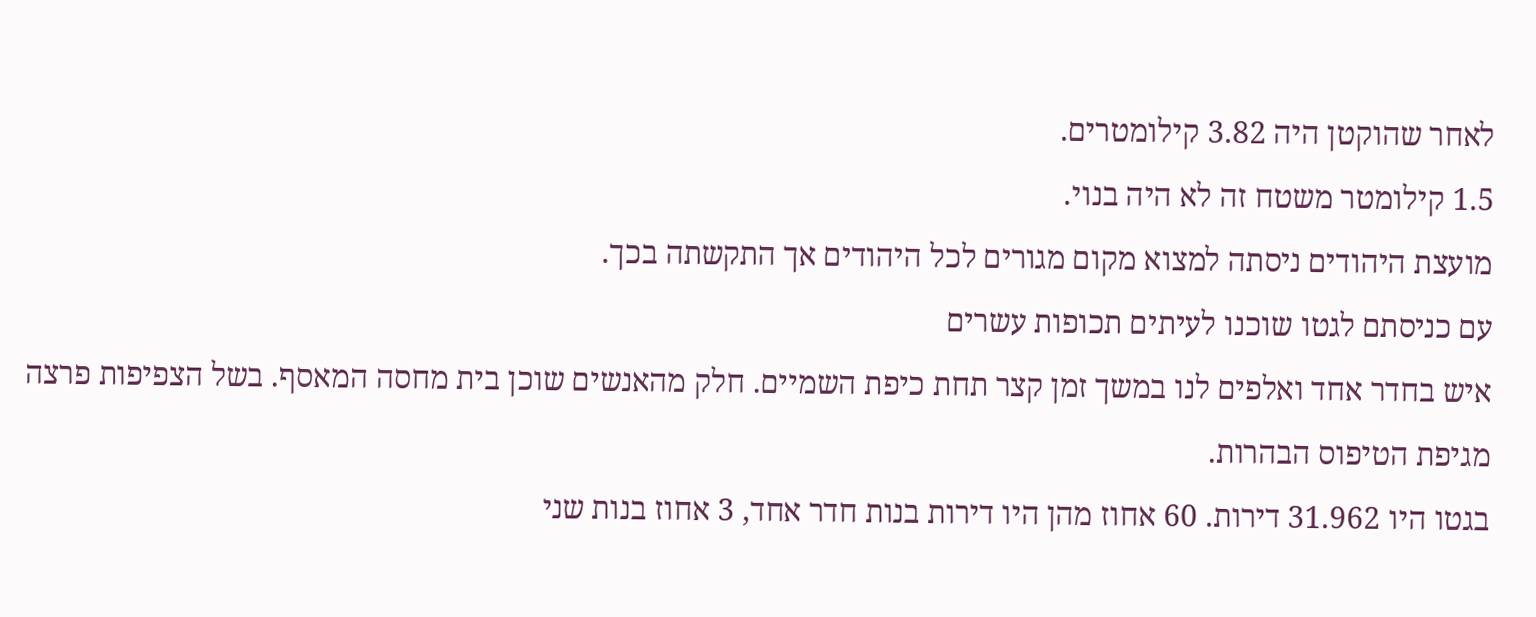לאחר שהוקטן היה 3.82 קילומטרים.
1.5 קילומטר משטח זה לא היה בנוי.
מועצת היהודים ניסתה למצוא מקום מגורים לכל היהודים אך התקשתה בכך.
עם כניסתם לגטו שוכנו לעיתים תכופות עשרים
איש בחדר אחד ואלפים לנו במשך זמן קצר תחת כיפת השמיים. חלק מהאנשים שוכן בית מחסה המאסף. בשל הצפיפות פרצה מגיפת הטיפוס הבהרות.
בגטו היו 31.962 דירות. 60 אחוז מהן היו דירות בנות חדר אחד, 3 אחוז בנות שני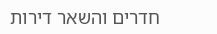חדרים והשאר דירות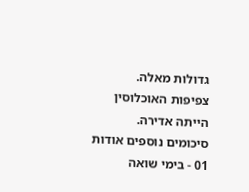גדולות מאלה.
צפיפות האוכלוסין הייתה אדירה.
סיכומים נוספים אודות 01 - בימי שואה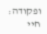ופקודה: חיי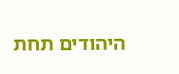היהודים תחת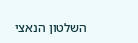השלטון הנאצי